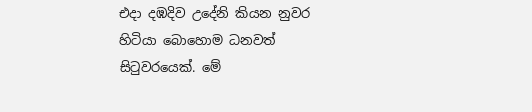එදා දඹදිව උදේනි කියන නුවර හිටියා බොහොම ධනවත් සිටුවරයෙක්. මේ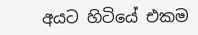අයට හිටියේ එකම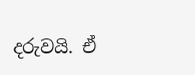දරුවයි. ඒ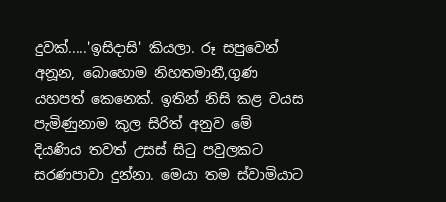දුවක්.....'ඉසිදාසි' කියලා. රූ සපුවෙන් අනූන, බොහොම නිහතමානී,ගුණ යහපත් කෙනෙක්. ඉතින් නිසි කළ වයස පැමිණුනාම කුල සිරිත් අනුව මේ දියණිය තවත් උසස් සිටු පවුලකට සරණපාවා දුන්නා. මෙයා තම ස්වාමියාට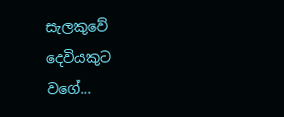සැලකුවේ දෙවියකුට වගේ...